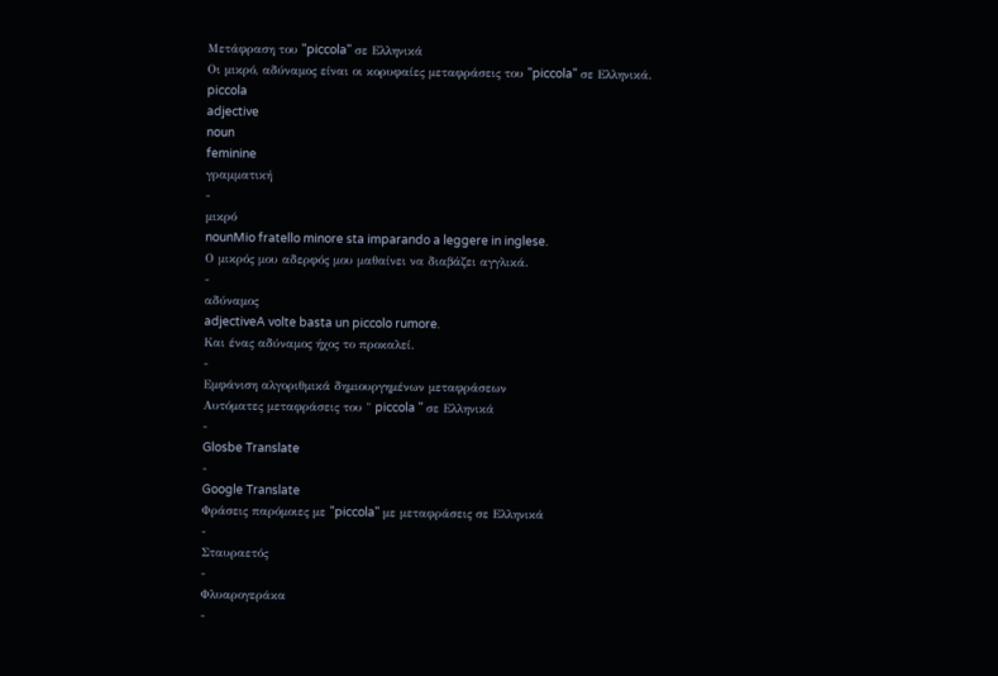Μετάφραση του "piccola" σε Ελληνικά
Οι μικρό, αδύναμος είναι οι κορυφαίες μεταφράσεις του "piccola" σε Ελληνικά.
piccola
adjective
noun
feminine
γραμματική
-
μικρό
nounMio fratello minore sta imparando a leggere in inglese.
Ο μικρός μου αδερφός μου μαθαίνει να διαβάζει αγγλικά.
-
αδύναμος
adjectiveA volte basta un piccolo rumore.
Και ένας αδύναμος ήχος το προκαλεί.
-
Εμφάνιση αλγοριθμικά δημιουργημένων μεταφράσεων
Αυτόματες μεταφράσεις του " piccola " σε Ελληνικά
-
Glosbe Translate
-
Google Translate
Φράσεις παρόμοιες με "piccola" με μεταφράσεις σε Ελληνικά
-
Σταυραετός
-
Φλυαρογεράκα
-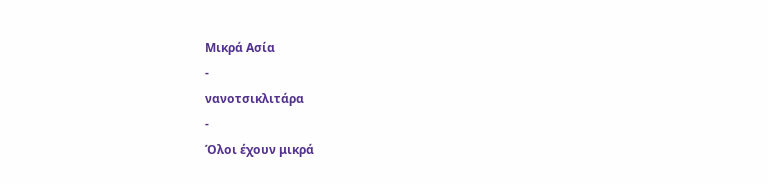Μικρά Ασία
-
νανοτσικλιτάρα
-
Όλοι έχουν μικρά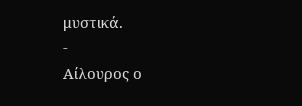μυστικά.
-
Αίλουρος ο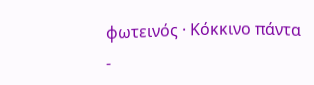φωτεινός · Κόκκινο πάντα
-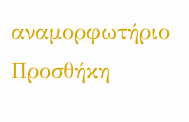αναμορφωτήριο
Προσθήκη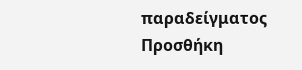παραδείγματος
Προσθήκη